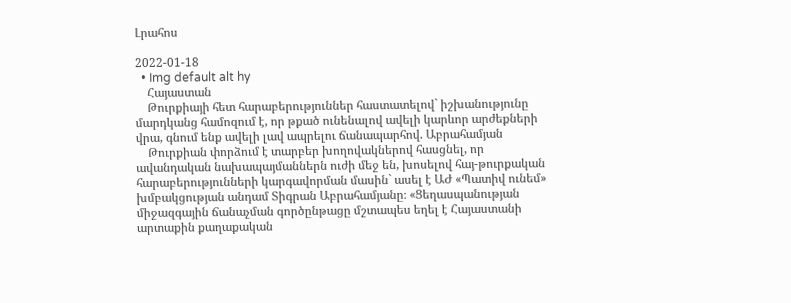Լրահոս

2022-01-18
  • Img default alt hy
    Հայաստան
    Թուրքիայի հետ հարաբերություններ հաստատելով` իշխանությունը մարդկանց համոզում է, որ թքած ունենալով ավելի կարևոր արժեքների վրա, գնում ենք ավելի լավ ապրելու ճանապարհով. Աբրահամյան
    Թուրքիան փորձում է տարբեր խողովակներով հասցնել, որ ավանդական նախապայմաններն ուժի մեջ են, խոսելով հայ-թուրքական հարաբերությունների կարգավորման մասին` ասել է ԱԺ «Պատիվ ունեմ» խմբակցության անդամ Տիգրան Աբրահամյանը։ «Ցեղասպանության միջազգային ճանաչման գործընթացը մշտապես եղել է Հայաստանի արտաքին քաղաքական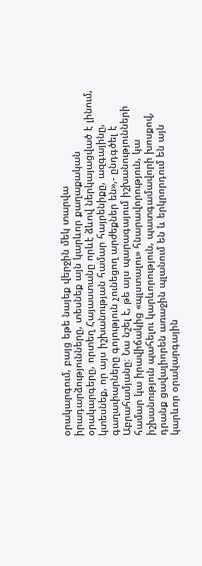օրակարգում, բայց եթե նայեք վերջին մեկ տարվա իրադարձությունները, տեսնեք այն կարևոր քաղաքական օրակարգերը, որտեղ Հայաստանը որևէ ձևով ներկայացված է լինում, կտեսնեք, որ այս իշխանության համար հայրենիքը, ազգայինը, գաղափարները գոյություն չունեցող արժեքներ են»,- ընդգծել է Աբրահամյանը։ Նա նշել է, թե այս պարագայում իշխանությունների համար կա իրավիճակից «պլստալու» հնարավորություն, կա իշխանություն պահելու կարևորություն, պատգամավորի խոսքով, դրանք ցավալիորեն առաջին պլանում են և երկրորդում են այն կարևոր օրակարգային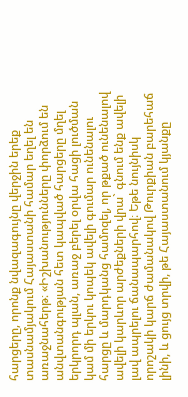հարցերը, որոնք նվազագույնը վերջին երեք տասնամյակում Հայաստանի համար եղել են առաջնահերթ։ «Իշխանությունները փորձում են անվտանգության հետ կապված հարցերը մղել երկրորդ պլան, առաջ բերել օրվա հացի լուծման կամ մի երկու կոպեկ ավելի գումար ունենալու հարցը և մարդկանց համոզել, որ թքած ունենալով ավելի կարևոր արժեքների վրա` գնում ենք ավելի լավ ապրելու ճանապարհով։ Եթե նույնիսկ որոշակի կարճ ժամանակով Թուրքիան բարեհաճ լինի, և ցույց տրվի, թե Հայաստանում կյանքը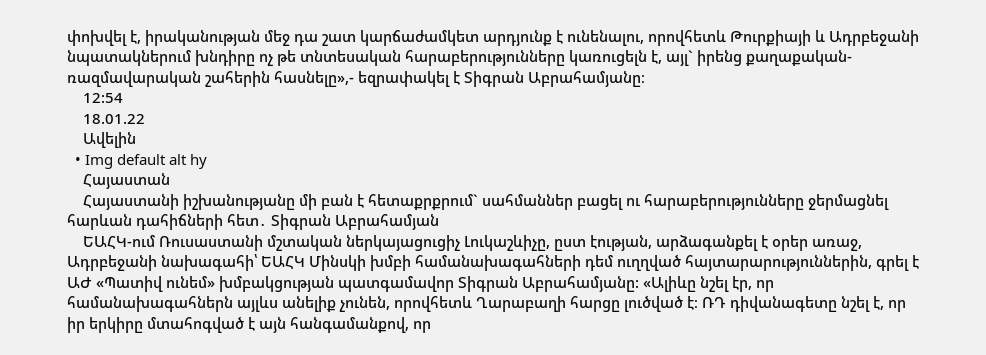փոխվել է, իրականության մեջ դա շատ կարճաժամկետ արդյունք է ունենալու, որովհետև Թուրքիայի և Ադրբեջանի նպատակներում խնդիրը ոչ թե տնտեսական հարաբերությունները կառուցելն է, այլ` իրենց քաղաքական-ռազմավարական շահերին հասնելը»,- եզրափակել է Տիգրան Աբրահամյանը։
    12:54
    18.01.22
    Ավելին
  • Img default alt hy
    Հայաստան
    Հայաստանի իշխանությանը մի բան է հետաքրքրում` սահմաններ բացել ու հարաբերությունները ջերմացնել հարևան դահիճների հետ․ Տիգրան Աբրահամյան
    ԵԱՀԿ-ում Ռուսաստանի մշտական ներկայացուցիչ Լուկաշևիչը, ըստ էության, արձագանքել է օրեր առաջ, Ադրբեջանի նախագահի՝ ԵԱՀԿ Մինսկի խմբի համանախագահների դեմ ուղղված հայտարարություններին, գրել է ԱԺ «Պատիվ ունեմ» խմբակցության պատգամավոր Տիգրան Աբրահամյանը: «Ալիևը նշել էր, որ համանախագահներն այլևս անելիք չունեն, որովհետև Ղարաբաղի հարցը լուծված է։ ՌԴ դիվանագետը նշել է, որ իր երկիրը մտահոգված է այն հանգամանքով, որ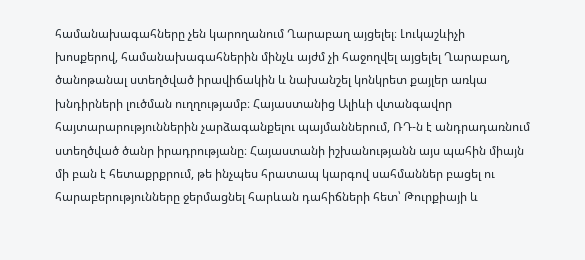համանախագահները չեն կարողանում Ղարաբաղ այցելել։ Լուկաշևիչի խոսքերով, համանախագահներին մինչև այժմ չի հաջողվել այցելել Ղարաբաղ, ծանոթանալ ստեղծված իրավիճակին և նախանշել կոնկրետ քայլեր առկա խնդիրների լուծման ուղղությամբ։ Հայաստանից Ալիևի վտանգավոր հայտարարություններին չարձագանքելու պայմաններում, ՌԴ-ն է անդրադառնում ստեղծված ծանր իրադրությանը։ Հայաստանի իշխանությանն այս պահին միայն մի բան է հետաքրքրում, թե ինչպես հրատապ կարգով սահմաններ բացել ու հարաբերությունները ջերմացնել հարևան դահիճների հետ՝ Թուրքիայի և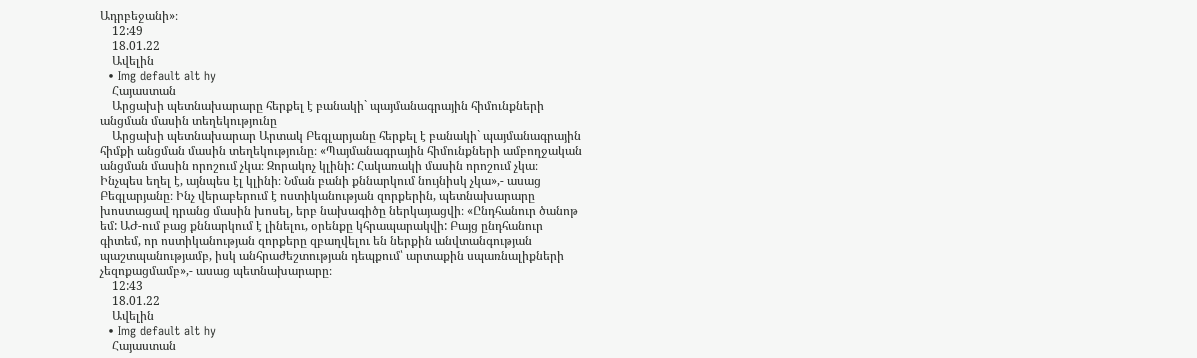Ադրբեջանի»։
    12:49
    18.01.22
    Ավելին
  • Img default alt hy
    Հայաստան
    Արցախի պետնախարարը հերքել է բանակի` պայմանագրային հիմունքների անցման մասին տեղեկությունը
    Արցախի պետնախարար Արտակ Բեգլարյանը հերքել է բանակի` պայմանագրային հիմքի անցման մասին տեղեկությունը։ «Պայմանագրային հիմունքների ամբողջական անցման մասին որոշում չկա։ Զորակոչ կլինի: Հակառակի մասին որոշում չկա։ Ինչպես եղել է, այնպես էլ կլինի։ Նման բանի քննարկում նույնիսկ չկա»,- ասաց Բեգլարյանը։ Ինչ վերաբերում է ոստիկանության զորքերին, պետնախարարը խոստացավ դրանց մասին խոսել, երբ նախագիծը ներկայացվի։ «Ընդհանուր ծանոթ եմ: ԱԺ-ում բաց քննարկում է լինելու, օրենքը կհրապարակվի: Բայց ընդհանուր գիտեմ, որ ոստիկանության զորքերը զբաղվելու են ներքին անվտանգության պաշտպանությամբ, իսկ անհրաժեշտության դեպքում՝ արտաքին սպառնալիքների չեզոքացմամբ»,- ասաց պետնախարարը։
    12:43
    18.01.22
    Ավելին
  • Img default alt hy
    Հայաստան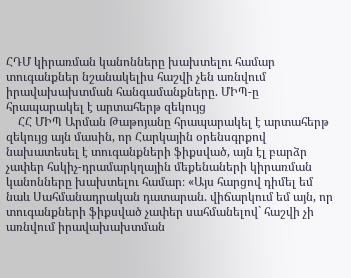ՀԴՄ կիրառման կանոնները խախտելու համար տուգանքներ նշանակելիս հաշվի չեն առնվում իրավախախտման հանգամանքները. ՄԻՊ-ը հրապարակել է արտահերթ զեկույց
    ՀՀ ՄԻՊ Արման Թաթոյանը հրապարակել է արտահերթ զեկույց այն մասին, որ Հարկային օրենսգրքով նախատեսել է տուգանքների ֆիքսված, այն էլ բարձր չափեր հսկիչ-դրամարկղային մեքենաների կիրառման կանոնները խախտելու համար։ «Այս հարցով դիմել եմ նաև Սահմանադրական դատարան. վիճարկում եմ այն, որ տուգանքների ֆիքսված չափեր սահմանելով` հաշվի չի առնվում իրավախախտման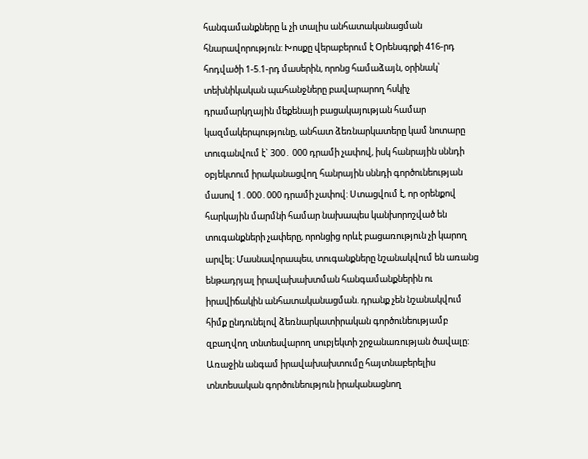հանգամանքները և չի տալիս անհատականացման հնարավորություն: Խոսքը վերաբերում է Օրենսգրքի 416-րդ հոդվածի 1-5.1-րդ մասերին, որոնց համաձայն, օրինակ՝ տեխնիկական պահանջները բավարարող հսկիչ դրամարկղային մեքենայի բացակայության համար կազմակերպությունը, անհատ ձեռնարկատերը կամ նոտարը տուգանվում է` 300․ 000 դրամի չափով, իսկ հանրային սննդի օբյեկտում իրականացվող հանրային սննդի գործունեության մասով 1․000․000 դրամի չափով: Ստացվում է, որ օրենքով հարկային մարմնի համար նախապես կանխորոշված են տուգանքների չափերը, որոնցից որևէ բացառություն չի կարող արվել։ Մասնավորապես, տուգանքները նշանակվում են առանց ենթադրյալ իրավախախտման հանգամանքներին ու իրավիճակին անհատականացման. դրանք չեն նշանակվում հիմք ընդունելով ձեռնարկատիրական գործունեությամբ զբաղվող տնտեսվարող սուբյեկտի շրջանառության ծավալը: Առաջին անգամ իրավախախտումը հայտնաբերելիս տնտեսական գործունեություն իրականացնող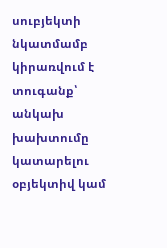սուբյեկտի նկատմամբ կիրառվում է տուգանք՝ անկախ խախտումը կատարելու օբյեկտիվ կամ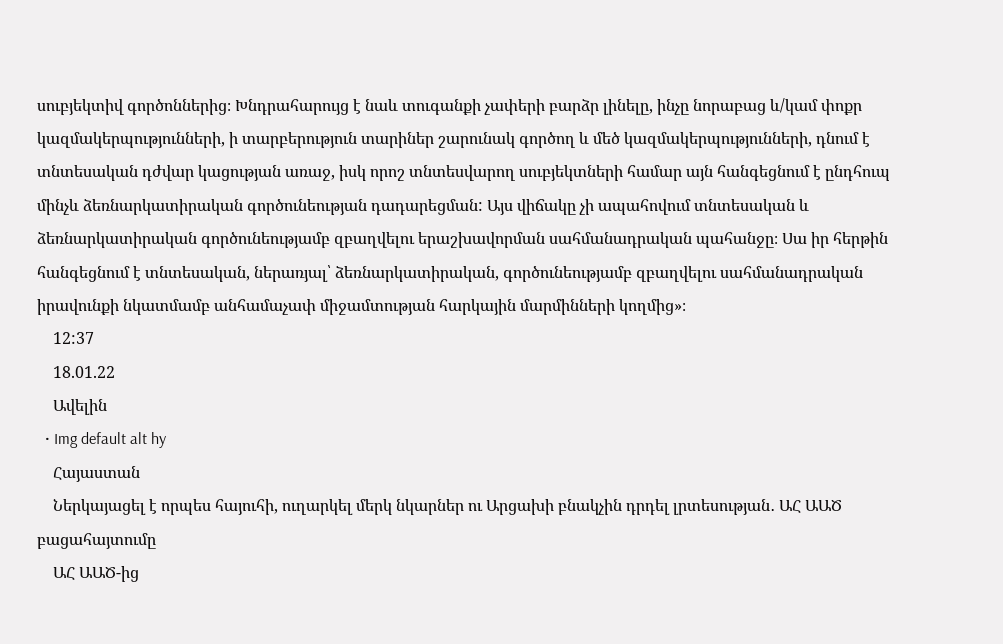սուբյեկտիվ գործոններից։ Խնդրահարույց է նաև տուգանքի չափերի բարձր լինելը, ինչը նորաբաց և/կամ փոքր կազմակերպությունների, ի տարբերություն տարիներ շարունակ գործող և մեծ կազմակերպությունների, դնում է տնտեսական դժվար կացության առաջ, իսկ որոշ տնտեսվարող սուբյեկտների համար այն հանգեցնում է ընդհուպ մինչև ձեռնարկատիրական գործունեության դադարեցման: Այս վիճակը չի ապահովում տնտեսական և ձեռնարկատիրական գործունեությամբ զբաղվելու երաշխավորման սահմանադրական պահանջը։ Սա իր հերթին հանգեցնում է տնտեսական, ներառյալ՝ ձեռնարկատիրական, գործունեությամբ զբաղվելու սահմանադրական իրավունքի նկատմամբ անհամաչափ միջամտության հարկային մարմինների կողմից»։
    12:37
    18.01.22
    Ավելին
  • Img default alt hy
    Հայաստան
    Ներկայացել է որպես հայուհի, ուղարկել մերկ նկարներ ու Արցախի բնակչին դրդել լրտեսության․ ԱՀ ԱԱԾ բացահայտումը
    ԱՀ ԱԱԾ-ից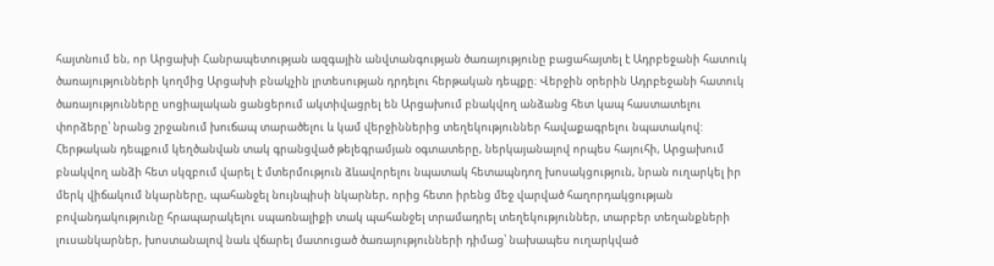հայտնում են, որ Արցախի Հանրապետության ազգային անվտանգության ծառայությունը բացահայտել է Ադրբեջանի հատուկ ծառայությունների կողմից Արցախի բնակչին լրտեսության դրդելու հերթական դեպքը։ Վերջին օրերին Ադրբեջանի հատուկ ծառայությունները սոցիալական ցանցերում ակտիվացրել են Արցախում բնակվող անձանց հետ կապ հաստատելու փորձերը՝ նրանց շրջանում խուճապ տարածելու և կամ վերջիններից տեղեկություններ հավաքագրելու նպատակով: Հերթական դեպքում կեղծանվան տակ գրանցված թելեգրամյան օգտատերը, ներկայանալով որպես հայուհի, Արցախում բնակվող անձի հետ սկզբում վարել է մտերմություն ձևավորելու նպատակ հետապնդող խոսակցություն, նրան ուղարկել իր մերկ վիճակում նկարները, պահանջել նույնպիսի նկարներ, որից հետո իրենց մեջ վարված հաղորդակցության բովանդակությունը հրապարակելու սպառնալիքի տակ պահանջել տրամադրել տեղեկություններ, տարբեր տեղանքների լուսանկարներ, խոստանալով նաև վճարել մատուցած ծառայությունների դիմաց՝ նախապես ուղարկված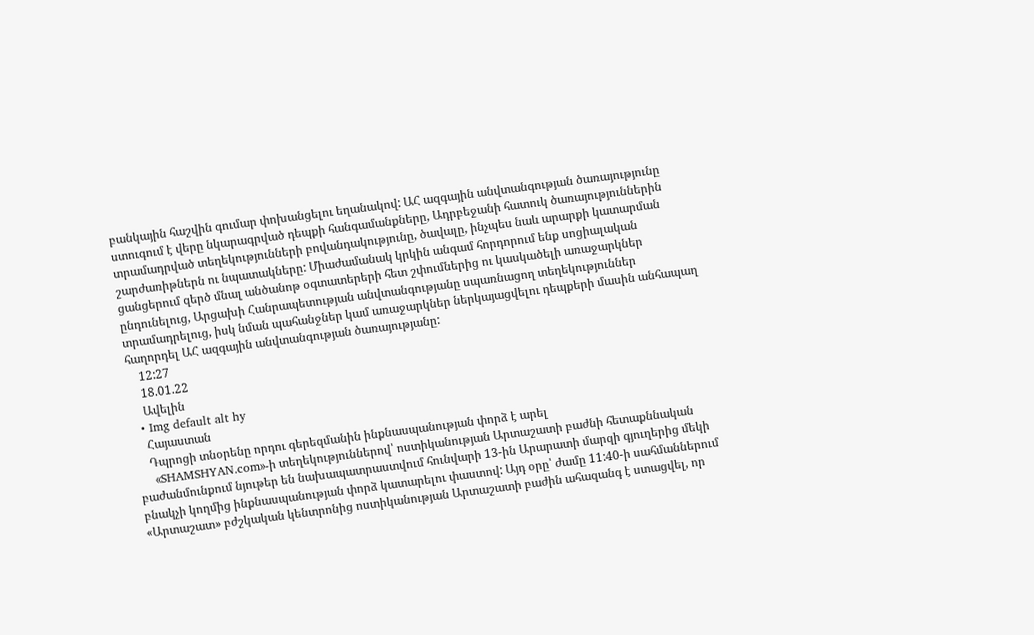բանկային հաշվին գումար փոխանցելու եղանակով: ԱՀ ազգային անվտանգության ծառայությունը ստուգում է վերը նկարագրված դեպքի հանգամանքները, Ադրբեջանի հատուկ ծառայություններին տրամադրված տեղեկությունների բովանդակությունը, ծավալը, ինչպես նաև արարքի կատարման շարժառիթներն ու նպատակները: Միաժամանակ կրկին անգամ հորդորում ենք սոցիալական ցանցերում զերծ մնալ անծանոթ օգտատերերի հետ շփումներից ու կասկածելի առաջարկներ ընդունելուց, Արցախի Հանրապետության անվտանգությանը սպառնացող տեղեկություններ տրամադրելուց, իսկ նման պահանջներ կամ առաջարկներ ներկայացվելու դեպքերի մասին անհապաղ հաղորդել ԱՀ ազգային անվտանգության ծառայությանը:
    12:27
    18.01.22
    Ավելին
  • Img default alt hy
    Հայաստան
    Դպրոցի տնօրենը որդու գերեզմանին ինքնասպանության փորձ է արել
    «SHAMSHYAN.com»-ի տեղեկություններով՝ ոստիկանության Արտաշատի բաժնի հետաքննական բաժանմունքում նյութեր են նախապատրաստվում հունվարի 13-ին Արարատի մարզի գյուղերից մեկի բնակչի կողմից ինքնասպանության փորձ կատարելու փաստով: Այդ օրը՝ ժամը 11:40-ի սահմաններում «Արտաշատ» բժշկական կենտրոնից ոստիկանության Արտաշատի բաժին ահազանգ է ստացվել, որ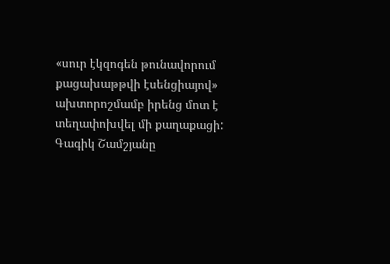«սուր էկզոգեն թունավորում քացախաթթվի էսենցիայով» ախտորոշմամբ իրենց մոտ է տեղափոխվել մի քաղաքացի: Գագիկ Շամշյանը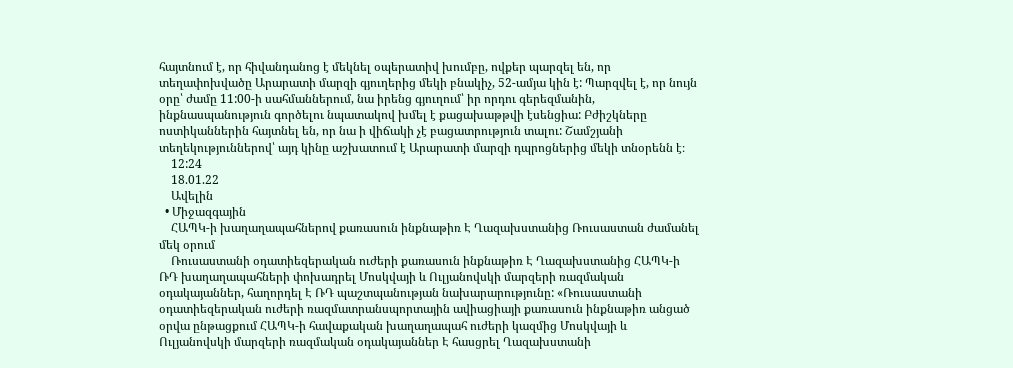հայտնում է, որ հիվանդանոց է մեկնել օպերատիվ խումբը, ովքեր պարզել են, որ տեղափոխվածը Արարատի մարզի գյուղերից մեկի բնակիչ, 52-ամյա կին է: Պարզվել է, որ նույն օրը՝ ժամը 11:00-ի սահմաններում, նա իրենց գյուղում՝ իր որդու գերեզմանին, ինքնասպանություն գործելու նպատակով խմել է քացախաթթվի էսենցիա: Բժիշկները ոստիկաններին հայտնել են, որ նա ի վիճակի չէ բացատրություն տալու: Շամշյանի տեղեկություններով՝ այդ կինը աշխատում է Արարատի մարզի դպրոցներից մեկի տնօրենն է։
    12:24
    18.01.22
    Ավելին
  • Միջազգային
    ՀԱՊԿ-ի խաղաղապահներով քառասուն ինքնաթիռ Է Ղազախստանից Ռուսաստան ժամանել մեկ օրում
    Ռուսաստանի օդատիեզերական ուժերի քառասուն ինքնաթիռ Է Ղազախստանից ՀԱՊԿ-ի ՌԴ խաղաղապահների փոխադրել Մոսկվայի և Ուլյանովսկի մարզերի ռազմական օդակայաններ, հաղորդել Է ՌԴ պաշտպանության նախարարությունը: «Ռուսաստանի օդատիեզերական ուժերի ռազմատրանսպորտային ավիացիայի քառասուն ինքնաթիռ անցած օրվա ընթացքում ՀԱՊԿ-ի հավաքական խաղաղապահ ուժերի կազմից Մոսկվայի և Ուլյանովսկի մարզերի ռազմական օդակայաններ Է հասցրել Ղազախստանի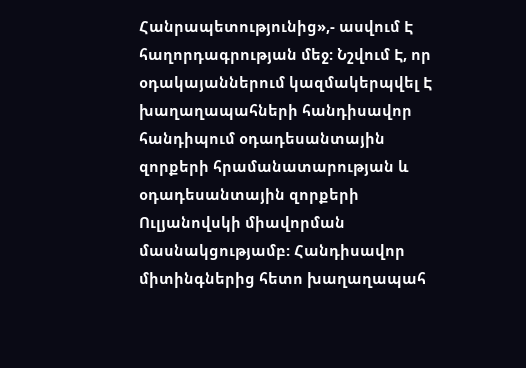Հանրապետությունից»,- ասվում Է հաղորդագրության մեջ: Նշվում Է, որ օդակայաններում կազմակերպվել Է խաղաղապահների հանդիսավոր հանդիպում օդադեսանտային զորքերի հրամանատարության և օդադեսանտային զորքերի Ուլյանովսկի միավորման մասնակցությամբ: Հանդիսավոր միտինգներից հետո խաղաղապահ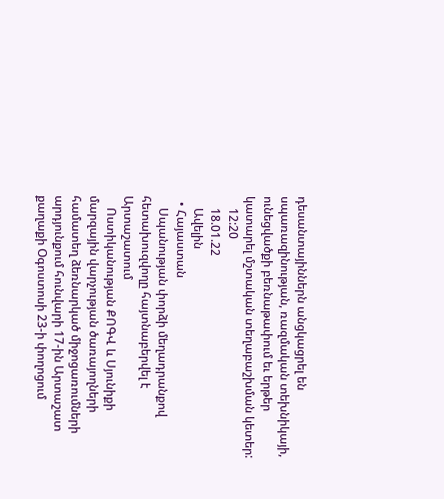դեսանտայիններն անցկացրել են սպառազինության, ռազմական տեխնիկայի, ունեցվածքի բեռնաթափում եւ երթեր կատարել մշտական տեղաբաշխման կետեր:
    12:20
    18.01.22
    Ավելին
  • Հայաստան
    Սպանության փորձի մեղադրանքով հետախուզվողը հայտնաբերվել է Արտաշատում
    Ոստիկանության ՔՈԳՎ և Սյունիքի մարզային վարչության ծառայողների համատեղ ձեռնարկած միջոցառումների արդյունքում հունվարի 17-ին Արտաշատ քաղաքի Օգոստոսի 23-ի փողոցում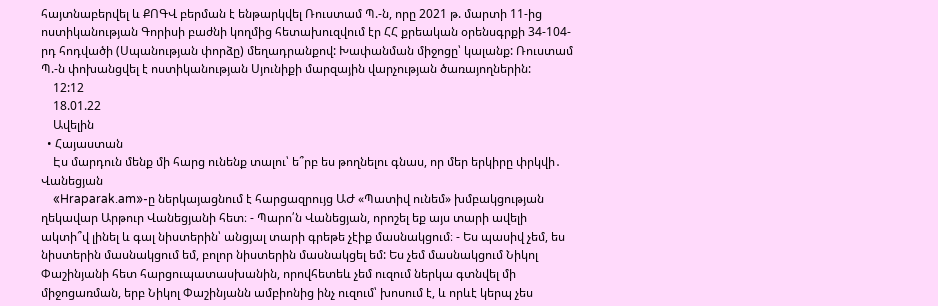հայտնաբերվել և ՔՈԳՎ բերման է ենթարկվել Ռուստամ Պ.-ն, որը 2021 թ. մարտի 11-ից ոստիկանության Գորիսի բաժնի կողմից հետախուզվում էր ՀՀ քրեական օրենսգրքի 34-104-րդ հոդվածի (Սպանության փորձը) մեղադրանքով: Խափանման միջոցը՝ կալանք: Ռուստամ Պ.-ն փոխանցվել է ոստիկանության Սյունիքի մարզային վարչության ծառայողներին:
    12:12
    18.01.22
    Ավելին
  • Հայաստան
    Էս մարդուն մենք մի հարց ունենք տալու՝ ե՞րբ ես թողնելու գնաս, որ մեր երկիրը փրկվի․ Վանեցյան
    «Hraparak.am»-ը ներկայացնում է հարցազրույց ԱԺ «Պատիվ ունեմ» խմբակցության ղեկավար Արթուր Վանեցյանի հետ։ - Պարո՛ն Վանեցյան, որոշել եք այս տարի ավելի ակտի՞վ լինել և գալ նիստերին՝ անցյալ տարի գրեթե չէիք մասնակցում։ - Ես պասիվ չեմ, ես նիստերին մասնակցում եմ, բոլոր նիստերին մասնակցել եմ: Ես չեմ մասնակցում Նիկոլ Փաշինյանի հետ հարցուպատասխանին, որովհետեև չեմ ուզում ներկա գտնվել մի միջոցառման, երբ Նիկոլ Փաշինյանն ամբիոնից ինչ ուզում՝ խոսում է, և որևէ կերպ չես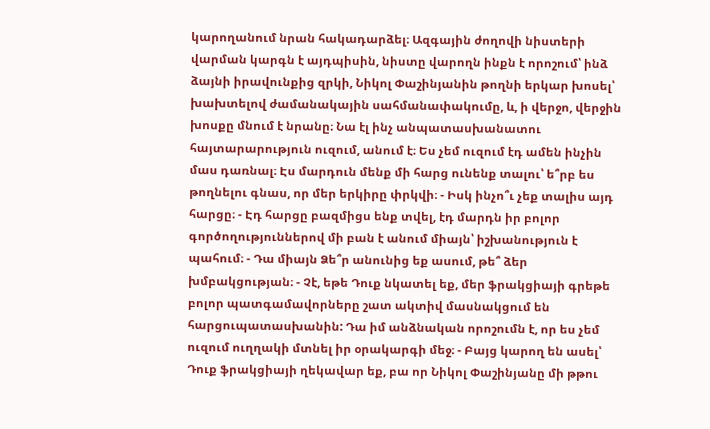կարողանում նրան հակադարձել։ Ազգային ժողովի նիստերի վարման կարգն է այդպիսին, նիստը վարողն ինքն է որոշում՝ ինձ ձայնի իրավունքից զրկի, Նիկոլ Փաշինյանին թողնի երկար խոսել՝ խախտելով ժամանակային սահմանափակումը, և, ի վերջո, վերջին խոսքը մնում է նրանը։ Նա էլ ինչ անպատասխանատու հայտարարություն ուզում, անում է։ Ես չեմ ուզում էդ ամեն ինչին մաս դառնալ։ Էս մարդուն մենք մի հարց ունենք տալու՝ ե՞րբ ես թողնելու գնաս, որ մեր երկիրը փրկվի։ - Իսկ ինչո՞ւ չեք տալիս այդ հարցը։ - Էդ հարցը բազմիցս ենք տվել, էդ մարդն իր բոլոր գործողություններով մի բան է անում միայն՝ իշխանություն է պահում։ - Դա միայն Ձե՞ր անունից եք ասում, թե՞ ձեր խմբակցության։ - Չէ, եթե Դուք նկատել եք, մեր ֆրակցիայի գրեթե բոլոր պատգամավորները շատ ակտիվ մասնակցում են հարցուպատասխանին: Դա իմ անձնական որոշումն է, որ ես չեմ ուզում ուղղակի մտնել իր օրակարգի մեջ։ - Բայց կարող են ասել՝ Դուք ֆրակցիայի ղեկավար եք, բա որ Նիկոլ Փաշինյանը մի թթու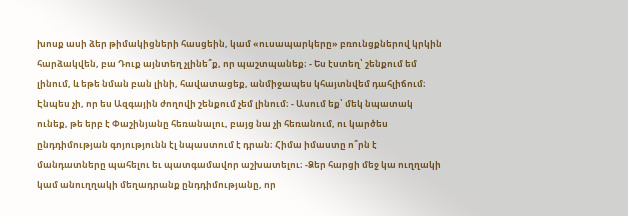խոսք ասի ձեր թիմակիցների հասցեին, կամ «ուսապարկերը» բռունցքներով կրկին հարձակվեն, բա Դուք այնտեղ չլինե՞ք, որ պաշտպանեք։ - Ես էստեղ՝ շենքում եմ լինում, և եթե նման բան լինի, հավատացեք, անմիջապես կհայտնվեմ դահլիճում։ Էնպես չի, որ ես Ազգային ժողովի շենքում չեմ լինում։ - Ասում եք՝ մեկ նպատակ ունեք, թե երբ է Փաշինյանը հեռանալու, բայց նա չի հեռանում, ու կարծես ընդդիմության գոյությունն էլ նպաստում է դրան։ Հիմա իմաստը ո՞րն է մանդատները պահելու եւ պատգամավոր աշխատելու։ -Ձեր հարցի մեջ կա ուղղակի կամ անուղղակի մեղադրանք ընդդիմությանը, որ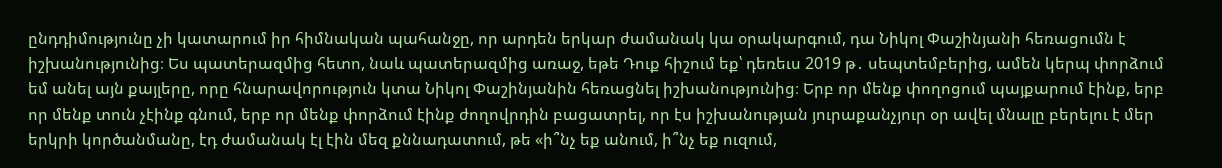ընդդիմությունը չի կատարում իր հիմնական պահանջը, որ արդեն երկար ժամանակ կա օրակարգում, դա Նիկոլ Փաշինյանի հեռացումն է իշխանությունից։ Ես պատերազմից հետո, նաև պատերազմից առաջ, եթե Դուք հիշում եք՝ դեռեւս 2019 թ․ սեպտեմբերից, ամեն կերպ փորձում եմ անել այն քայլերը, որը հնարավորություն կտա Նիկոլ Փաշինյանին հեռացնել իշխանությունից։ Երբ որ մենք փողոցում պայքարում էինք, երբ որ մենք տուն չէինք գնում, երբ որ մենք փորձում էինք ժողովրդին բացատրել, որ էս իշխանության յուրաքանչյուր օր ավել մնալը բերելու է մեր երկրի կործանմանը, էդ ժամանակ էլ էին մեզ քննադատում, թե «ի՞նչ եք անում, ի՞նչ եք ուզում,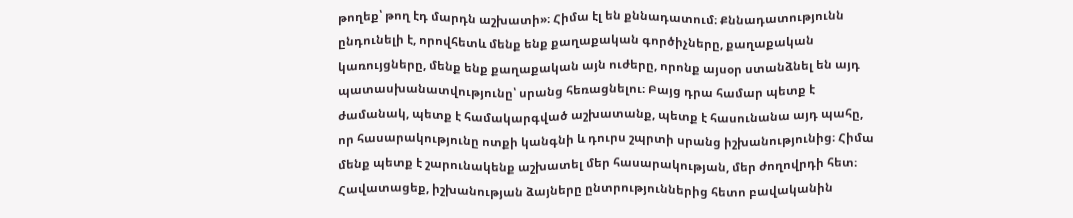թողեք՝ թող էդ մարդն աշխատի»։ Հիմա էլ են քննադատում։ Քննադատությունն ընդունելի է, որովհետև մենք ենք քաղաքական գործիչները, քաղաքական կառույցները, մենք ենք քաղաքական այն ուժերը, որոնք այսօր ստանձնել են այդ պատասխանատվությունը՝ սրանց հեռացնելու։ Բայց դրա համար պետք է ժամանակ, պետք է համակարգված աշխատանք, պետք է հասունանա այդ պահը, որ հասարակությունը ոտքի կանգնի և դուրս շպրտի սրանց իշխանությունից։ Հիմա մենք պետք է շարունակենք աշխատել մեր հասարակության, մեր ժողովրդի հետ։ Հավատացեք, իշխանության ձայները ընտրություններից հետո բավականին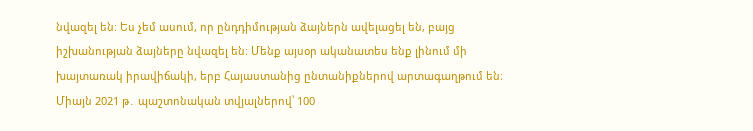նվազել են։ Ես չեմ ասում, որ ընդդիմության ձայներն ավելացել են, բայց իշխանության ձայները նվազել են։ Մենք այսօր ականատես ենք լինում մի խայտառակ իրավիճակի, երբ Հայաստանից ընտանիքներով արտագաղթում են։ Միայն 2021 թ․ պաշտոնական տվյալներով՝ 100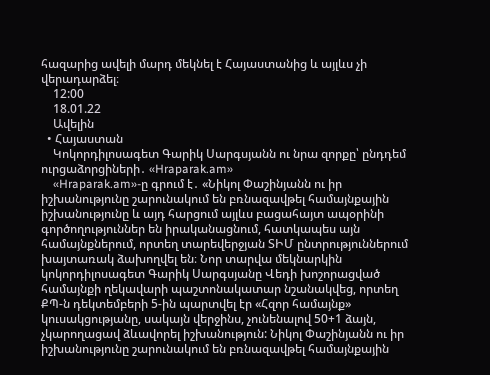հազարից ավելի մարդ մեկնել է Հայաստանից և այլևս չի վերադարձել։
    12:00
    18.01.22
    Ավելին
  • Հայաստան
    Կոկորդիլոսագետ Գարիկ Սարգսյանն ու նրա զորքը՝ ընդդեմ ուրցաձորցիների․ «Hraparak.am»
    «Hraparak.am»-ը գրում է․ «Նիկոլ Փաշինյանն ու իր իշխանությունը շարունակում են բռնազավթել համայնքային իշխանությունը և այդ հարցում այլևս բացահայտ ապօրինի գործողություններ են իրականացնում, հատկապես այն համայնքներում, որտեղ տարեվերջյան ՏԻՄ ընտրություններում խայտառակ ձախողվել են։ Նոր տարվա մեկնարկին կոկորդիլոսագետ Գարիկ Սարգսյանը Վեդի խոշորացված համայնքի ղեկավարի պաշտոնակատար նշանակվեց, որտեղ ՔՊ-ն դեկտեմբերի 5-ին պարտվել էր «Հզոր համայնք» կուսակցությանը, սակայն վերջինս, չունենալով 50+1 ձայն, չկարողացավ ձևավորել իշխանություն: Նիկոլ Փաշինյանն ու իր իշխանությունը շարունակում են բռնազավթել համայնքային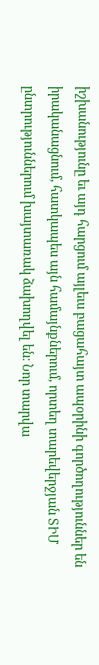իշխանությունը եւ այդ հարցում այլեւս բացահայտ ապօրինի գործողություններ են իրականացնում, հատկապես այն համայնքներում, որտեղ տարեվերջյան ՏԻՄ ընտրություններում խայտառակ ձախողվել են։ Նոր տարվա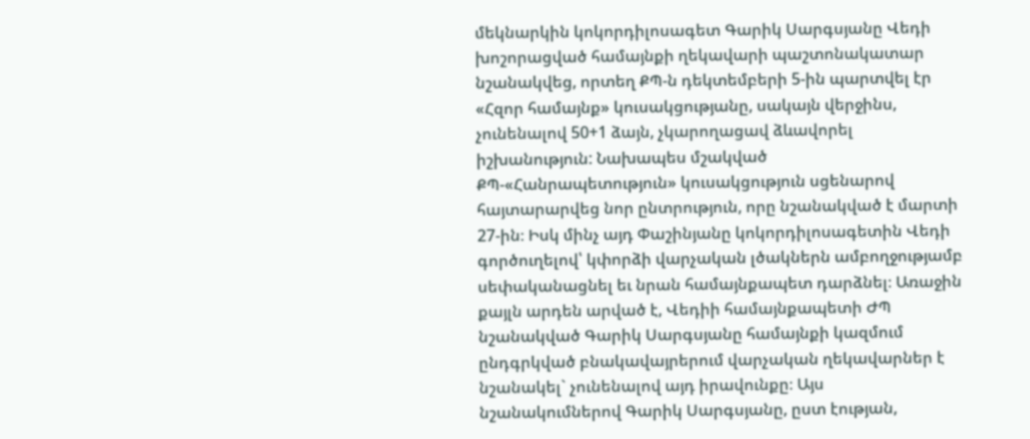մեկնարկին կոկորդիլոսագետ Գարիկ Սարգսյանը Վեդի խոշորացված համայնքի ղեկավարի պաշտոնակատար նշանակվեց, որտեղ ՔՊ-ն դեկտեմբերի 5-ին պարտվել էր «Հզոր համայնք» կուսակցությանը, սակայն վերջինս, չունենալով 50+1 ձայն, չկարողացավ ձևավորել իշխանություն: Նախապես մշակված ՔՊ-«Հանրապետություն» կուսակցություն սցենարով հայտարարվեց նոր ընտրություն, որը նշանակված է մարտի 27-ին։ Իսկ մինչ այդ Փաշինյանը կոկորդիլոսագետին Վեդի գործուղելով՝ կփորձի վարչական լծակներն ամբողջությամբ սեփականացնել եւ նրան համայնքապետ դարձնել։ Առաջին քայլն արդեն արված է, Վեդիի համայնքապետի ԺՊ նշանակված Գարիկ Սարգսյանը համայնքի կազմում ընդգրկված բնակավայրերում վարչական ղեկավարներ է նշանակել` չունենալով այդ իրավունքը։ Այս նշանակումներով Գարիկ Սարգսյանը, ըստ էության,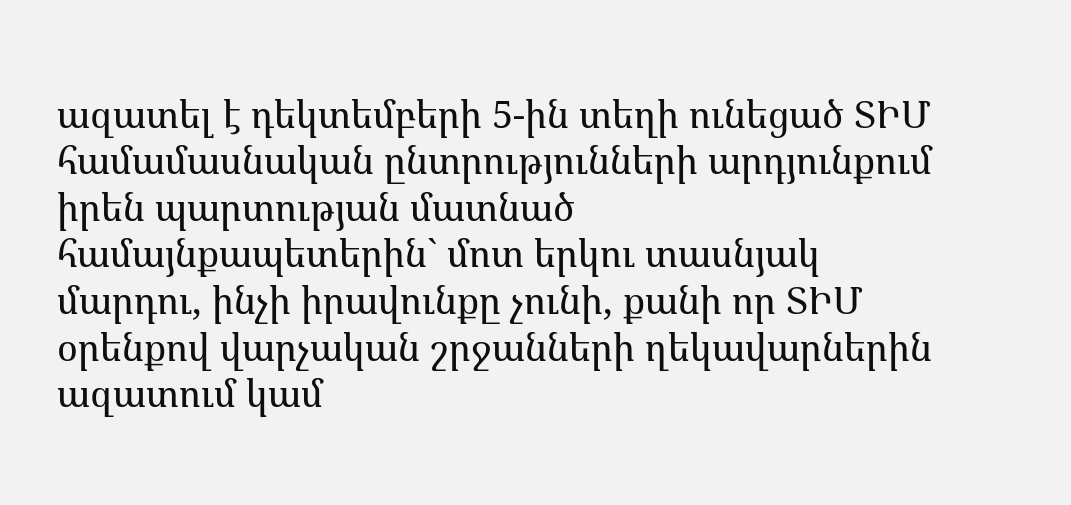ազատել է դեկտեմբերի 5-ին տեղի ունեցած ՏԻՄ համամասնական ընտրությունների արդյունքում իրեն պարտության մատնած համայնքապետերին` մոտ երկու տասնյակ մարդու, ինչի իրավունքը չունի, քանի որ ՏԻՄ օրենքով վարչական շրջանների ղեկավարներին ազատում կամ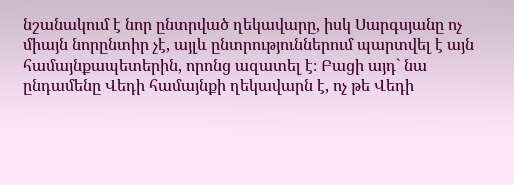նշանակում է նոր ընտրված ղեկավարը, իսկ Սարգսյանը ոչ միայն նորընտիր չէ, այլև ընտրություններում պարտվել է այն համայնքապետերին, որոնց ազատել է։ Բացի այդ` նա ընդամենը Վեդի համայնքի ղեկավարն է, ոչ թե Վեդի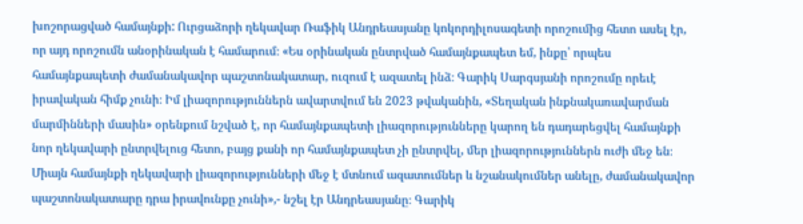խոշորացված համայնքի: Ուրցաձորի ղեկավար Ռաֆիկ Անդրեասյանը կոկորդիլոսագետի որոշումից հետո ասել էր, որ այդ որոշումն անօրինական է համարում։ «Ես օրինական ընտրված համայնքապետ եմ, ինքը՝ որպես համայնքապետի ժամանակավոր պաշտոնակատար, ուզում է ազատել ինձ։ Գարիկ Սարգսյանի որոշումը որեւէ իրավական հիմք չունի։ Իմ լիազորություններն ավարտվում են 2023 թվականին, «Տեղական ինքնակառավարման մարմինների մասին» օրենքում նշված է, որ համայնքապետի լիազորությունները կարող են դադարեցվել համայնքի նոր ղեկավարի ընտրվելուց հետո, բայց քանի որ համայնքապետ չի ընտրվել, մեր լիազորություններն ուժի մեջ են։ Միայն համայնքի ղեկավարի լիազորությունների մեջ է մտնում ազատումներ և նշանակումներ անելը, ժամանակավոր պաշտոնակատարը դրա իրավունքը չունի»,- նշել էր Անդրեասյանը։ Գարիկ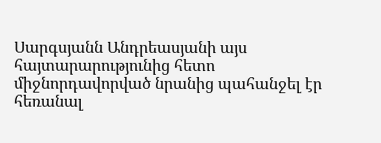Սարգսյանն Անդրեասյանի այս հայտարարությունից հետո միջնորդավորված նրանից պահանջել էր հեռանալ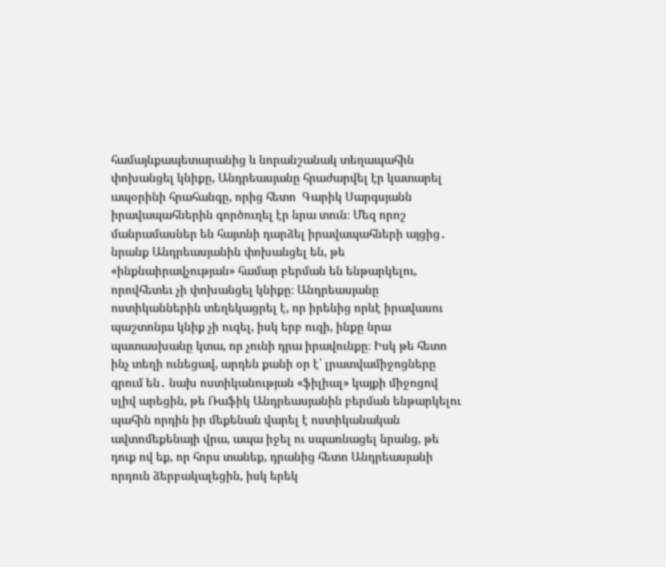համայնքապետարանից և նորանշանակ տեղապահին փոխանցել կնիքը, Անդրեասյանը հրաժարվել էր կատարել ապօրինի հրահանգը, որից հետո  Գարիկ Սարգսյանն իրավապահներին գործուղել էր նրա տուն։ Մեզ որոշ մանրամասներ են հայտնի դարձել իրավապահների այցից․ նրանք Անդրեասյանին փոխանցել են, թե «ինքնաիրավչության» համար բերման են ենթարկելու, որովհետեւ չի փոխանցել կնիքը։ Անդրեասյանը ոստիկաններին տեղեկացրել է, որ իրենից որևէ իրավասու պաշտոնյա կնիք չի ուզել, իսկ երբ ուզի, ինքը նրա պատասխանը կտա, որ չունի դրա իրավունքը։ Իսկ թե հետո ինչ տեղի ունեցավ, արդեն քանի օր է՝ լրատվամիջոցները գրում են․ նախ ոստիկանության «ֆիլիալ» կայքի միջոցով սլիվ արեցին, թե Ռաֆիկ Անդրեասյանին բերման ենթարկելու պահին որդին իր մեքենան վարել է ոստիկանական ավտոմեքենայի վրա, ապա իջել ու սպառնացել նրանց, թե դուք ով եք, որ հորս տանեք, դրանից հետո Անդրեասյանի որդուն ձերբակալեցին, իսկ երեկ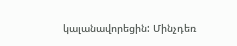կալանավորեցին: Մինչդեռ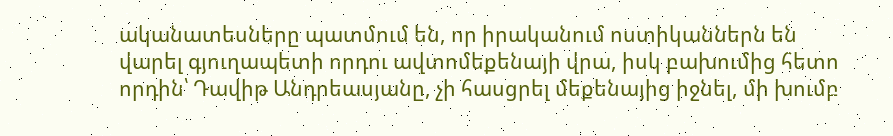ականատեսները պատմում են, որ իրականում ոստիկաններն են վարել գյուղապետի որդու ավտոմեքենայի վրա, իսկ բախումից հետո որդին՝ Դավիթ Անդրեասյանը, չի հասցրել մեքենայից իջնել, մի խումբ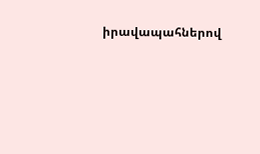իրավապահներով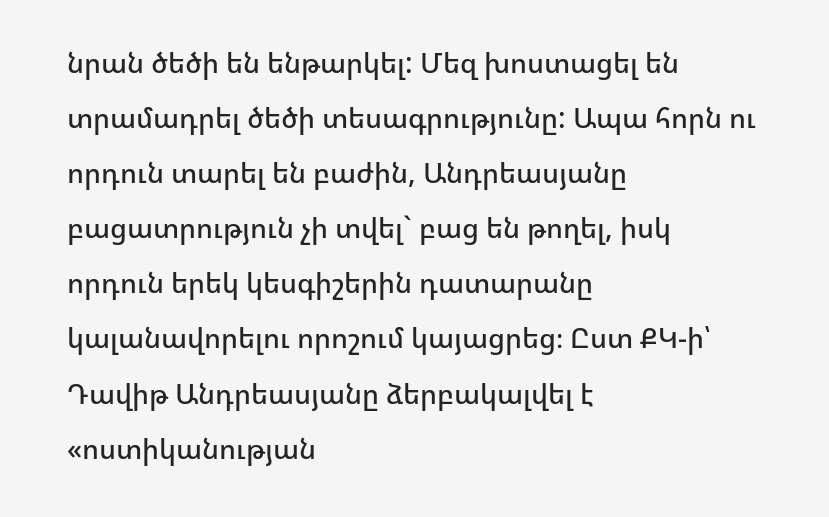նրան ծեծի են ենթարկել: Մեզ խոստացել են տրամադրել ծեծի տեսագրությունը: Ապա հորն ու որդուն տարել են բաժին, Անդրեասյանը բացատրություն չի տվել` բաց են թողել, իսկ որդուն երեկ կեսգիշերին դատարանը կալանավորելու որոշում կայացրեց։ Ըստ ՔԿ-ի՝ Դավիթ Անդրեասյանը ձերբակալվել է «ոստիկանության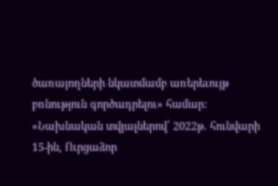ծառայողների նկատմամբ առերեւույթ բռնություն գործադրելու» համար: «Նախնական տվյալներով՝ 2022թ. հունվարի 15-ին, Ուրցաձոր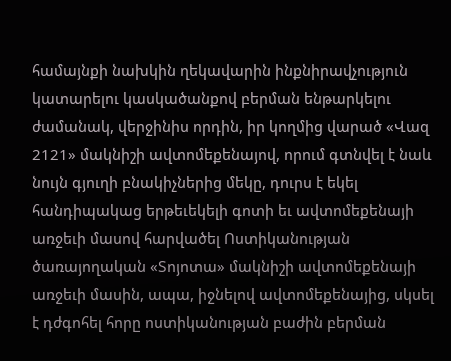համայնքի նախկին ղեկավարին ինքնիրավչություն կատարելու կասկածանքով բերման ենթարկելու ժամանակ, վերջինիս որդին, իր կողմից վարած «Վազ 2121» մակնիշի ավտոմեքենայով, որում գտնվել է նաև նույն գյուղի բնակիչներից մեկը, դուրս է եկել հանդիպակաց երթեւեկելի գոտի եւ ավտոմեքենայի առջեւի մասով հարվածել Ոստիկանության ծառայողական «Տոյոտա» մակնիշի ավտոմեքենայի առջեւի մասին, ապա, իջնելով ավտոմեքենայից, սկսել է դժգոհել հորը ոստիկանության բաժին բերման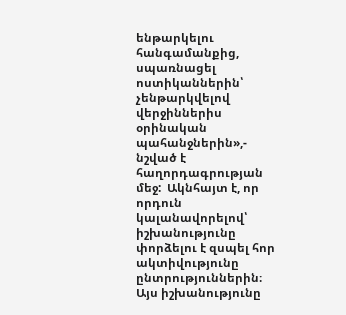ենթարկելու հանգամանքից, սպառնացել ոստիկաններին՝ չենթարկվելով վերջիններիս օրինական պահանջներին»,- նշված է հաղորդագրության մեջ:  Ակնհայտ է, որ որդուն կալանավորելով՝ իշխանությունը փորձելու է զսպել հոր ակտիվությունը ընտրություններին։ Այս իշխանությունը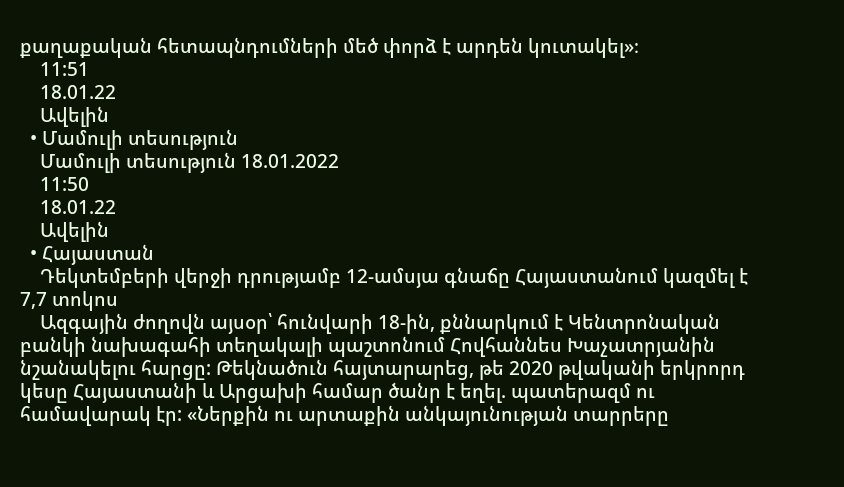քաղաքական հետապնդումների մեծ փորձ է արդեն կուտակել»։
    11:51
    18.01.22
    Ավելին
  • Մամուլի տեսություն
    Մամուլի տեսություն 18.01.2022
    11:50
    18.01.22
    Ավելին
  • Հայաստան
    Դեկտեմբերի վերջի դրությամբ 12-ամսյա գնաճը Հայաստանում կազմել է 7,7 տոկոս
    Ազգային ժողովն այսօր՝ հունվարի 18-ին, քննարկում է Կենտրոնական բանկի նախագահի տեղակալի պաշտոնում Հովհաննես Խաչատրյանին նշանակելու հարցը: Թեկնածուն հայտարարեց, թե 2020 թվականի երկրորդ կեսը Հայաստանի և Արցախի համար ծանր է եղել. պատերազմ ու համավարակ էր: «Ներքին ու արտաքին անկայունության տարրերը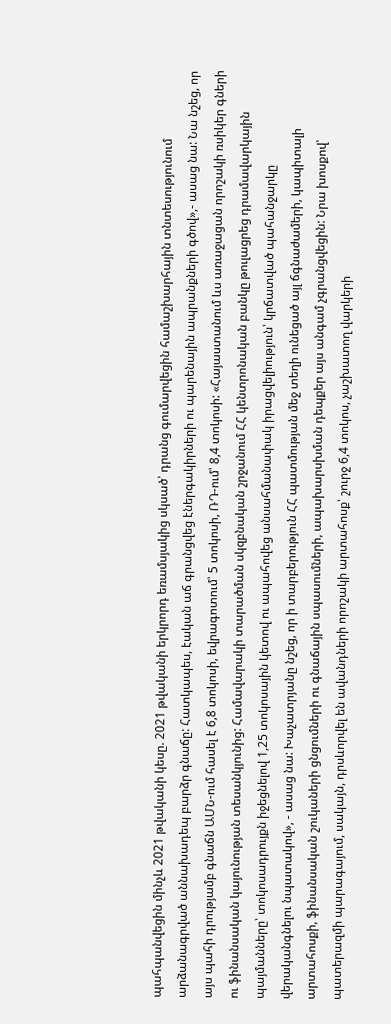պահպանվեցին մինչև 2021 թվականի կեսը. 2021 թվականի երկրորդ եռամսյակից սկսած՝ դրանց գումարվեցին համաշխարհային տնտեսությունում արձանագրված աննախադեպ բարձր գնաճը: Հատկապես, էական աճ գրանցվեց էներգակիրների ու պարենային ապրանքների գծով»,- ասաց նա: Նա նշեց, որ այս պահի դրությամբ գնաճն ԱՄՆ-ում հասել է 6,8 տոկոսի, եվրագոտում՝ 5 տոկոսի, ՌԴ-ում՝ 8,4 տոկոսի: «Հայաստանում ևս առաջացան որոշակի ռսիկեր գների ու ֆինանսական կայունության տեսանկյունից: Համավարակի տարածման սկզբնական շրջանում ՀՀ կենտրոնական բանկը թուլացրեց դրամավարկային պայմանները՝ տոկոսադրույքն իջեցնելով 1,25 տոկոսային կետով ու ապահովեց անսահմանափակ իրացվելիություն՝ կրճատված պահանջարկը վերականգնելու նպատակով», - ասաց նա: Խաչատրյանը նշեց, որ ի տարբերություն ՀՀ պատմության մեջ տեղի ունեցած այլ ճգնաժամերի, կապիտալի արտահոսքի, ֆինանսական շուկաների ցնցումների ու գնաճային սպասումների, ապախարսխման դեպքեր այս անգամ չգրանցվեցին: Նրա խոսքով՝ պատերազմի պարագայում, սակայն, դրսևորվել են ավանդների որոշակի արտահոսք՝ շուրջ 6,4 տոկոս, չաշխատող վարկերի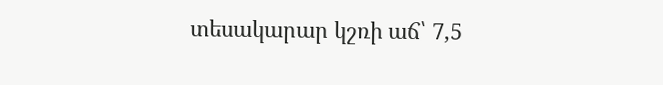տեսակարար կշռի աճ՝ 7,5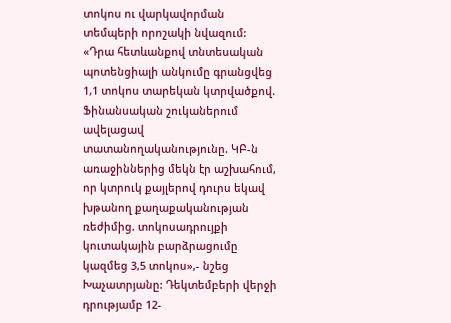տոկոս ու վարկավորման տեմպերի որոշակի նվազում: «Դրա հետևանքով տնտեսական պոտենցիալի անկումը գրանցվեց 1,1 տոկոս տարեկան կտրվածքով. Ֆինանսական շուկաներում ավելացավ տատանողականությունը. ԿԲ-ն առաջիններից մեկն էր աշխահում, որ կտրուկ քայլերով դուրս եկավ խթանող քաղաքականության ռեժիմից. տոկոսադրույքի կուտակային բարձրացումը կազմեց 3,5 տոկոս»,- նշեց Խաչատրյանը: Դեկտեմբերի վերջի դրությամբ 12-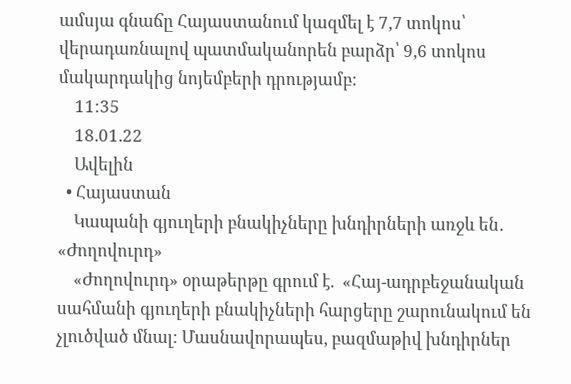ամսյա գնաճը Հայաստանում կազմել է 7,7 տոկոս՝ վերադառնալով պատմականորեն բարձր՝ 9,6 տոկոս մակարդակից նոյեմբերի դրությամբ:
    11:35
    18.01.22
    Ավելին
  • Հայաստան
    Կապանի գյուղերի բնակիչները խնդիրների առջև են․ «Ժողովուրդ»
    «Ժողովուրդ» օրաթերթը գրում է.  «Հայ-ադրբեջանական սահմանի գյուղերի բնակիչների հարցերը շարունակում են չլուծված մնալ: Մասնավորապես, բազմաթիվ խնդիրներ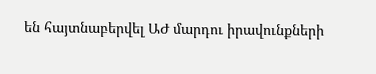են հայտնաբերվել ԱԺ մարդու իրավունքների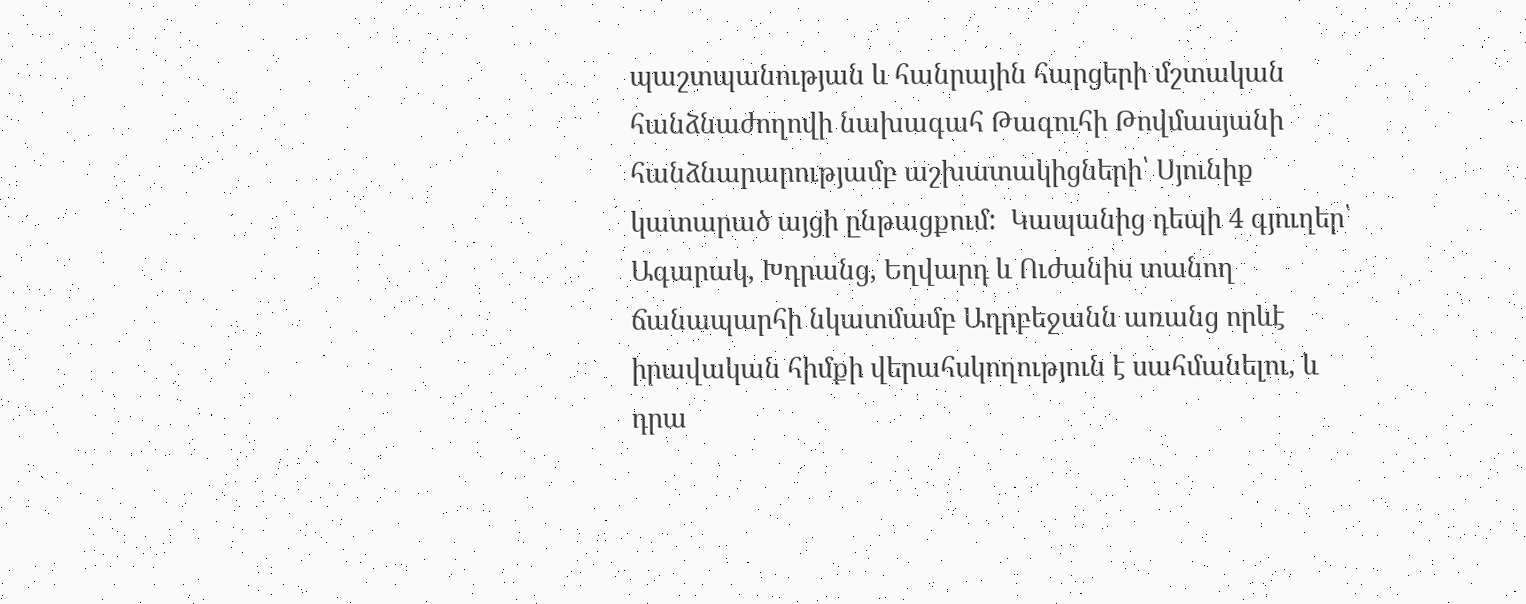պաշտպանության և հանրային հարցերի մշտական հանձնաժողովի նախագահ Թագուհի Թովմասյանի հանձնարարությամբ աշխատակիցների՝ Սյունիք կատարած այցի ընթացքում:  Կապանից դեպի 4 գյուղեր՝ Ագարակ, Խդրանց, Եղվարդ և Ուժանիս տանող ճանապարհի նկատմամբ Ադրբեջանն առանց որևէ իրավական հիմքի վերահսկողություն է սահմանելու, և դրա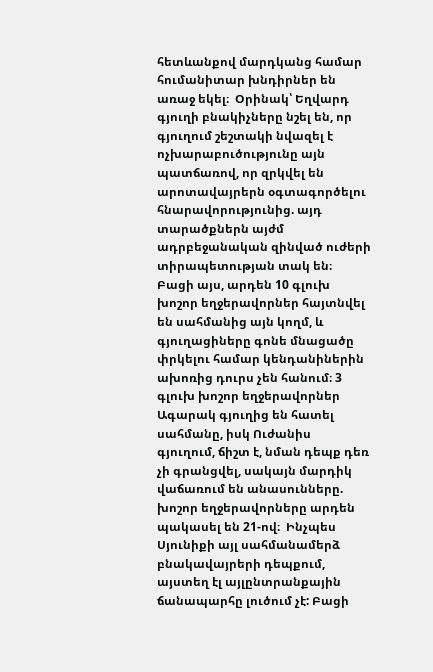հետևանքով մարդկանց համար հումանիտար խնդիրներ են առաջ եկել։  Օրինակ՝ Եղվարդ գյուղի բնակիչները նշել են, որ գյուղում շեշտակի նվազել է ոչխարաբուծությունը այն պատճառով, որ զրկվել են արոտավայրերն օգտագործելու հնարավորությունից. այդ տարածքներն այժմ ադրբեջանական զինված ուժերի տիրապետության տակ են։  Բացի այս, արդեն 10 գլուխ խոշոր եղջերավորներ հայտնվել են սահմանից այն կողմ, և գյուղացիները գոնե մնացածը փրկելու համար կենդանիներին ախոռից դուրս չեն հանում։ 3 գլուխ խոշոր եղջերավորներ Ագարակ գյուղից են հատել սահմանը, իսկ Ուժանիս գյուղում, ճիշտ է, նման դեպք դեռ չի գրանցվել, սակայն մարդիկ վաճառում են անասունները. խոշոր եղջերավորները արդեն պակասել են 21-ով։  Ինչպես Սյունիքի այլ սահմանամերձ բնակավայրերի դեպքում, այստեղ էլ այլընտրանքային ճանապարհը լուծում չէ: Բացի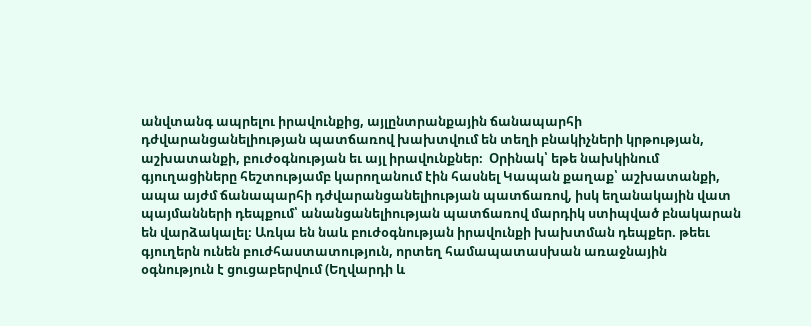անվտանգ ապրելու իրավունքից, այլընտրանքային ճանապարհի դժվարանցանելիության պատճառով խախտվում են տեղի բնակիչների կրթության, աշխատանքի, բուժօգնության եւ այլ իրավունքներ։  Օրինակ՝ եթե նախկինում գյուղացիները հեշտությամբ կարողանում էին հասնել Կապան քաղաք՝ աշխատանքի, ապա այժմ ճանապարհի դժվարանցանելիության պատճառով, իսկ եղանակային վատ պայմանների դեպքում՝ անանցանելիության պատճառով մարդիկ ստիպված բնակարան են վարձակալել։ Առկա են նաև բուժօգնության իրավունքի խախտման դեպքեր. թեեւ գյուղերն ունեն բուժհաստատություն, որտեղ համապատասխան առաջնային օգնություն է ցուցաբերվում (Եղվարդի և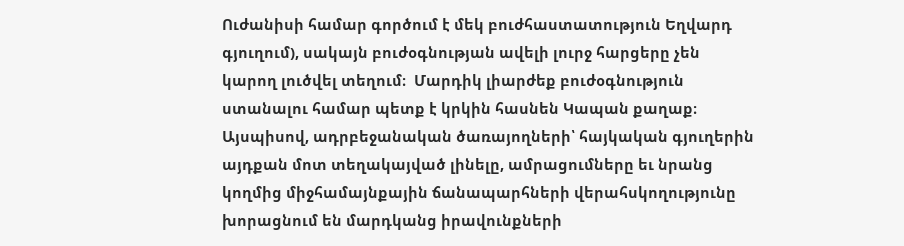Ուժանիսի համար գործում է մեկ բուժհաստատություն Եղվարդ գյուղում), սակայն բուժօգնության ավելի լուրջ հարցերը չեն կարող լուծվել տեղում։  Մարդիկ լիարժեք բուժօգնություն ստանալու համար պետք է կրկին հասնեն Կապան քաղաք։ Այսպիսով, ադրբեջանական ծառայողների՝ հայկական գյուղերին այդքան մոտ տեղակայված լինելը, ամրացումները եւ նրանց կողմից միջհամայնքային ճանապարհների վերահսկողությունը խորացնում են մարդկանց իրավունքների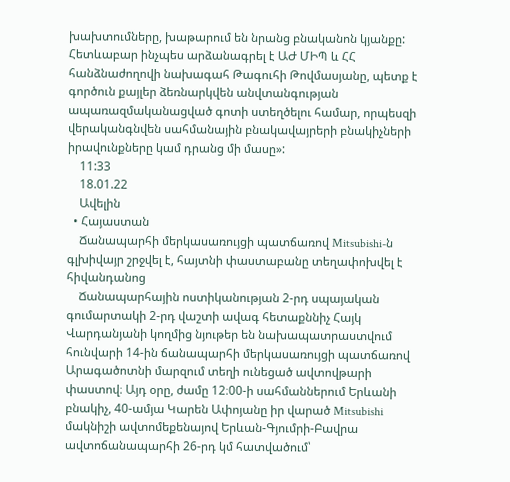խախտումները, խաթարում են նրանց բնականոն կյանքը: Հետևաբար ինչպես արձանագրել է ԱԺ ՄԻՊ և ՀՀ հանձնաժողովի նախագահ Թագուհի Թովմասյանը, պետք է գործուն քայլեր ձեռնարկվեն անվտանգության ապառազմականացված գոտի ստեղծելու համար, որպեսզի վերականգնվեն սահմանային բնակավայրերի բնակիչների իրավունքները կամ դրանց մի մասը»:
    11:33
    18.01.22
    Ավելին
  • Հայաստան
    Ճանապարհի մերկասառույցի պատճառով Mitsubishi-ն գլխիվայր շրջվել է, հայտնի փաստաբանը տեղափոխվել է հիվանդանոց
    Ճանապարհային ոստիկանության 2-րդ սպայական գումարտակի 2-րդ վաշտի ավագ հետաքննիչ Հայկ Վարդանյանի կողմից նյութեր են նախապատրաստվում հունվարի 14-ին ճանապարհի մերկասառույցի պատճառով Արագածոտնի մարզում տեղի ունեցած ավտովթարի փաստով։ Այդ օրը, ժամը 12։00-ի սահմաններում Երևանի բնակիչ, 40-ամյա Կարեն Ափոյանը իր վարած Mitsubishi մակնիշի ավտոմեքենայով Երևան-Գյումրի-Բավրա ավտոճանապարհի 26-րդ կմ հատվածում՝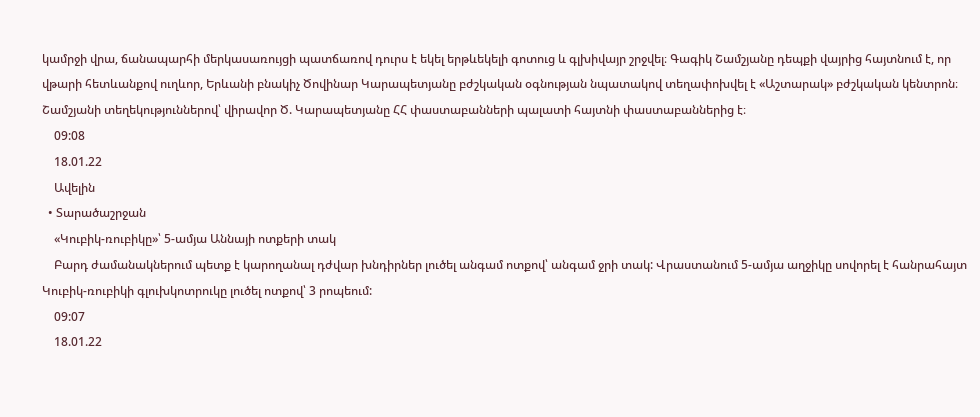կամրջի վրա, ճանապարհի մերկասառույցի պատճառով դուրս է եկել երթևեկելի գոտուց և գլխիվայր շրջվել։ Գագիկ Շամշյանը դեպքի վայրից հայտնում է, որ վթարի հետևանքով ուղևոր, Երևանի բնակիչ Ծովինար Կարապետյանը բժշկական օգնության նպատակով տեղափոխվել է «Աշտարակ» բժշկական կենտրոն։ Շամշյանի տեղեկություններով՝ վիրավոր Ծ. Կարապետյանը ՀՀ փաստաբանների պալատի հայտնի փաստաբաններից է։
    09:08
    18.01.22
    Ավելին
  • Տարածաշրջան
    «Կուբիկ-ռուբիկը»՝ 5-ամյա Աննայի ոտքերի տակ
    Բարդ ժամանակներում պետք է կարողանալ դժվար խնդիրներ լուծել անգամ ոտքով՝ անգամ ջրի տակ: Վրաստանում 5-ամյա աղջիկը սովորել է հանրահայտ Կուբիկ-ռուբիկի գլուխկոտրուկը լուծել ոտքով՝ 3 րոպեում:
    09:07
    18.01.22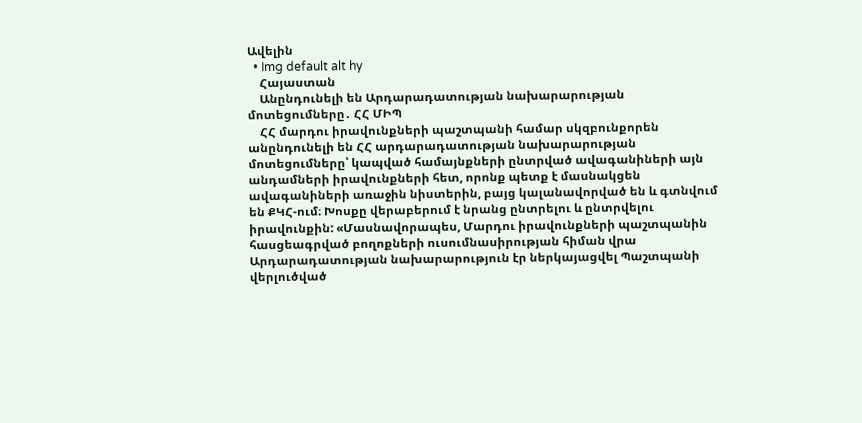Ավելին
  • Img default alt hy
    Հայաստան
    Անընդունելի են Արդարադատության նախարարության մոտեցումները․ ՀՀ ՄԻՊ
    ՀՀ մարդու իրավունքների պաշտպանի համար սկզբունքորեն անընդունելի են ՀՀ արդարադատության նախարարության մոտեցումները՝ կապված համայնքների ընտրված ավագանիների այն անդամների իրավունքների հետ, որոնք պետք է մասնակցեն ավագանիների առաջին նիստերին, բայց կալանավորված են և գտնվում են ՔԿՀ-ում։ Խոսքը վերաբերում է նրանց ընտրելու և ընտրվելու իրավունքին: «Մասնավորապես, Մարդու իրավունքների պաշտպանին հասցեագրված բողոքների ուսումնասիրության հիման վրա Արդարադատության նախարարություն էր ներկայացվել Պաշտպանի վերլուծված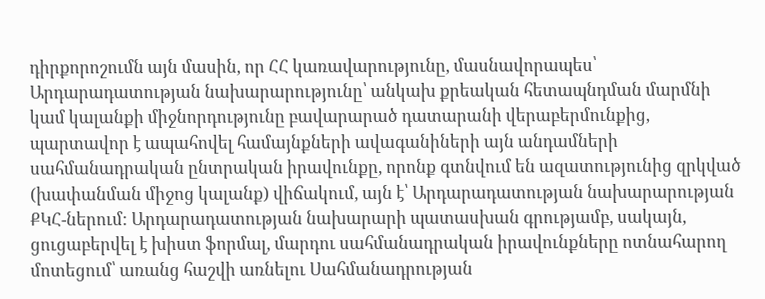դիրքորոշումն այն մասին, որ ՀՀ կառավարությունը, մասնավորապես՝ Արդարադատության նախարարությունը՝ անկախ քրեական հետապնդման մարմնի կամ կալանքի միջնորդությունը բավարարած դատարանի վերաբերմունքից, պարտավոր է ապահովել համայնքների ավագանիների այն անդամների սահմանադրական ընտրական իրավունքը, որոնք գտնվում են ազատությունից զրկված (խափանման միջոց կալանք) վիճակում, այն է՝ Արդարադատության նախարարության ՔԿՀ-ներում: Արդարադատության նախարարի պատասխան գրությամբ, սակայն, ցուցաբերվել է խիստ ֆորմալ, մարդու սահմանադրական իրավունքները ոտնահարող մոտեցում՝ առանց հաշվի առնելու Սահմանադրության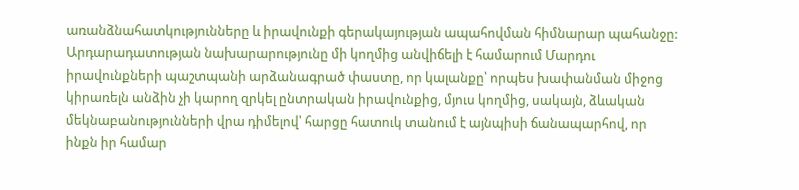առանձնահատկությունները և իրավունքի գերակայության ապահովման հիմնարար պահանջը: Արդարադատության նախարարությունը մի կողմից անվիճելի է համարում Մարդու իրավունքների պաշտպանի արձանագրած փաստը, որ կալանքը՝ որպես խափանման միջոց կիրառելն անձին չի կարող զրկել ընտրական իրավունքից, մյուս կողմից, սակայն, ձևական մեկնաբանությունների վրա դիմելով՝ հարցը հատուկ տանում է այնպիսի ճանապարհով, որ ինքն իր համար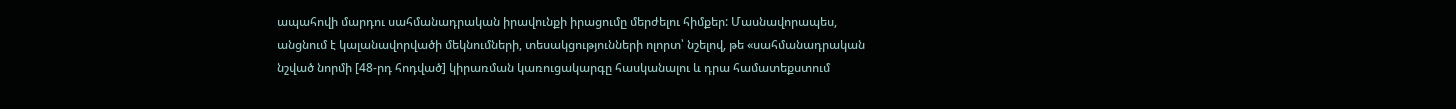ապահովի մարդու սահմանադրական իրավունքի իրացումը մերժելու հիմքեր: Մասնավորապես, անցնում է կալանավորվածի մեկնումների, տեսակցությունների ոլորտ՝ նշելով, թե «սահմանադրական նշված նորմի [48-րդ հոդված] կիրառման կառուցակարգը հասկանալու և դրա համատեքստում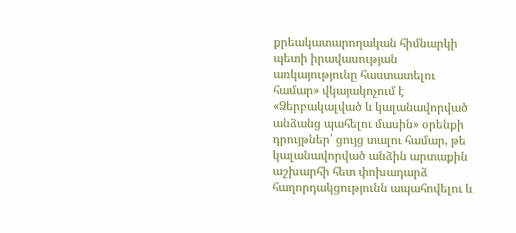քրեակատարողական հիմնարկի պետի իրավասության առկայությունը հաստատելու համար» վկայակոչում է «Ձերբակալված և կալանավորված անձանց պահելու մասին» օրենքի դրույթներ՝ ցույց տալու համար, թե կալանավորված անձին արտաքին աշխարհի հետ փոխադարձ հաղորդակցությունն ապահովելու և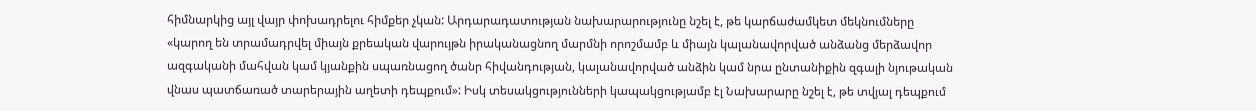հիմնարկից այլ վայր փոխադրելու հիմքեր չկան: Արդարադատության նախարարությունը նշել է, թե կարճաժամկետ մեկնումները «կարող են տրամադրվել միայն քրեական վարույթն իրականացնող մարմնի որոշմամբ և միայն կալանավորված անձանց մերձավոր ազգականի մահվան կամ կյանքին սպառնացող ծանր հիվանդության, կալանավորված անձին կամ նրա ընտանիքին զգալի նյութական վնաս պատճառած տարերային աղետի դեպքում»: Իսկ տեսակցությունների կապակցությամբ էլ Նախարարը նշել է, թե տվյալ դեպքում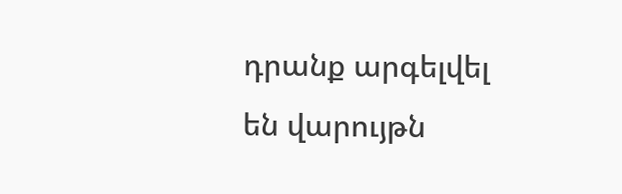դրանք արգելվել են վարույթն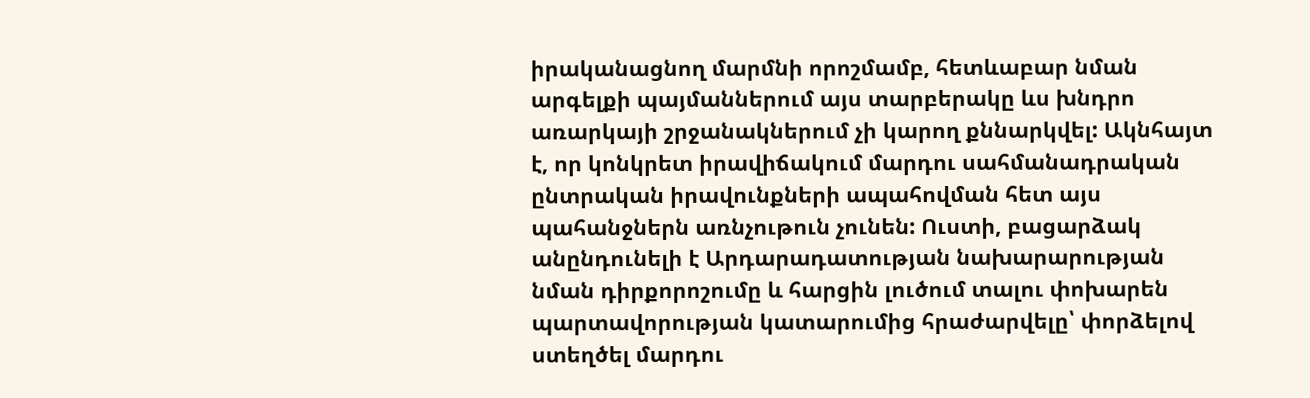իրականացնող մարմնի որոշմամբ, հետևաբար նման արգելքի պայմաններում այս տարբերակը ևս խնդրո առարկայի շրջանակներում չի կարող քննարկվել: Ակնհայտ է, որ կոնկրետ իրավիճակում մարդու սահմանադրական ընտրական իրավունքների ապահովման հետ այս պահանջներն առնչութուն չունեն: Ուստի, բացարձակ անընդունելի է Արդարադատության նախարարության նման դիրքորոշումը և հարցին լուծում տալու փոխարեն պարտավորության կատարումից հրաժարվելը՝ փորձելով ստեղծել մարդու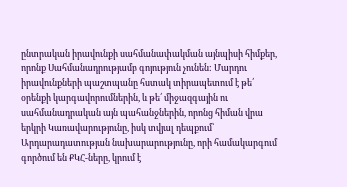ընտրական իրավունքի սահմանափակման այնպիսի հիմքեր, որոնք Սահմանադրությամբ գոյություն չունեն: Մարդու իրավունքների պաշտպանը հստակ տիրապետում է թե՛ օրենքի կարգավորումներին, և թե՛ միջազգային ու սահմանադրական այն պահանջներին, որոնց հիման վրա երկրի Կառավարությունը, իսկ տվյալ դեպքում՝ Արդարադատության նախարարությունը, որի համակարգում գործում են ՔԿՀ-ները, կրում է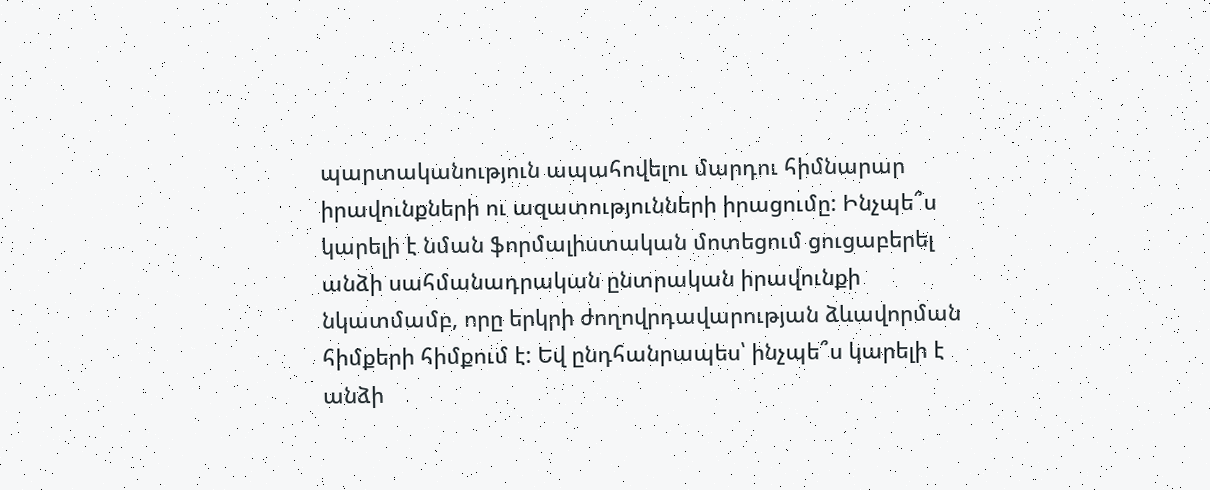պարտականություն ապահովելու մարդու հիմնարար իրավունքների ու ազատությունների իրացումը: Ինչպե՞ս կարելի է նման ֆորմալիստական մոտեցում ցուցաբերել անձի սահմանադրական ընտրական իրավունքի նկատմամբ, որը երկրի ժողովրդավարության ձևավորման հիմքերի հիմքում է: Եվ ընդհանրապես՝ ինչպե՞ս կարելի է անձի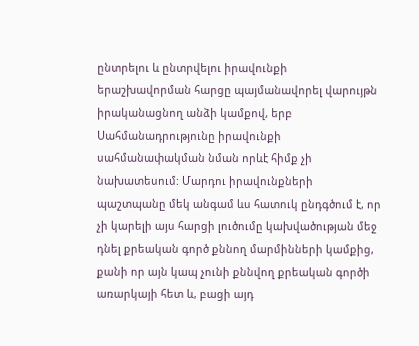ընտրելու և ընտրվելու իրավունքի երաշխավորման հարցը պայմանավորել վարույթն իրականացնող անձի կամքով, երբ Սահմանադրությունը իրավունքի սահմանափակման նման որևէ հիմք չի նախատեսում: Մարդու իրավունքների պաշտպանը մեկ անգամ ևս հատուկ ընդգծում է, որ չի կարելի այս հարցի լուծումը կախվածության մեջ դնել քրեական գործ քննող մարմինների կամքից, քանի որ այն կապ չունի քննվող քրեական գործի առարկայի հետ և, բացի այդ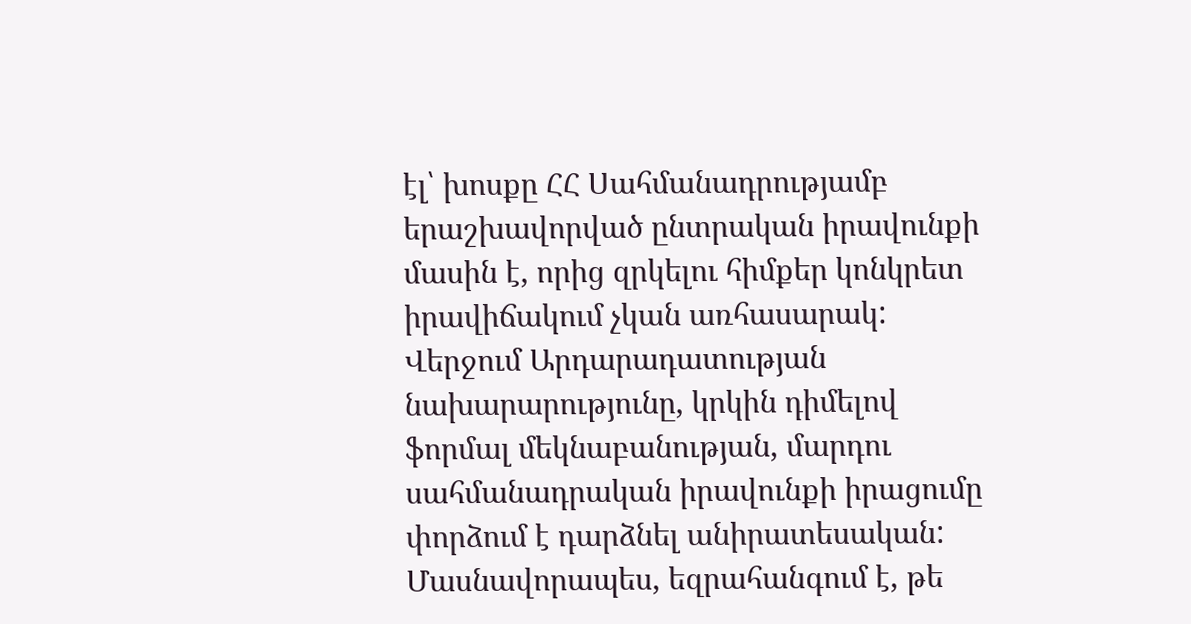էլ՝ խոսքը ՀՀ Սահմանադրությամբ երաշխավորված ընտրական իրավունքի մասին է, որից զրկելու հիմքեր կոնկրետ իրավիճակում չկան առհասարակ: Վերջում Արդարադատության նախարարությունը, կրկին դիմելով ֆորմալ մեկնաբանության, մարդու սահմանադրական իրավունքի իրացումը փորձում է դարձնել անիրատեսական: Մասնավորապես, եզրահանգում է, թե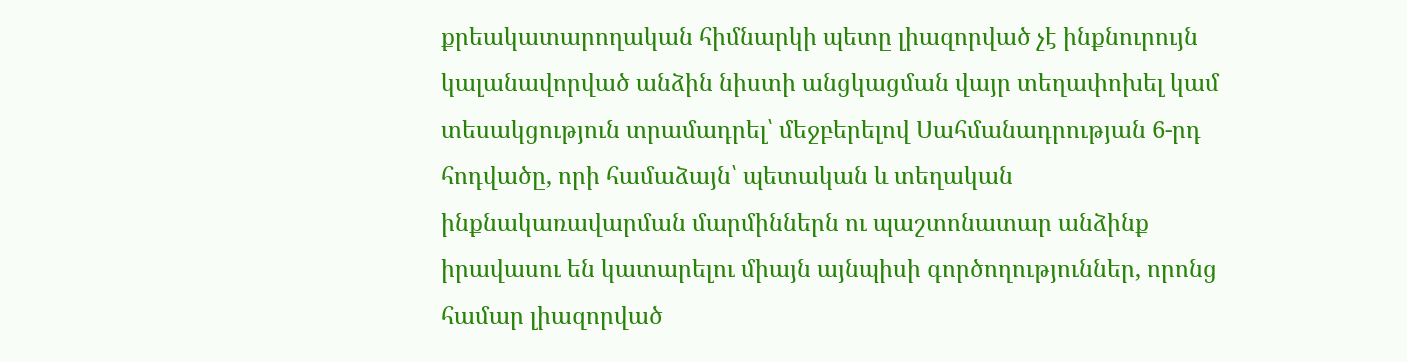քրեակատարողական հիմնարկի պետը լիազորված չէ ինքնուրույն կալանավորված անձին նիստի անցկացման վայր տեղափոխել կամ տեսակցություն տրամադրել՝ մեջբերելով Սահմանադրության 6-րդ հոդվածը, որի համաձայն՝ պետական և տեղական ինքնակառավարման մարմիններն ու պաշտոնատար անձինք իրավասու են կատարելու միայն այնպիսի գործողություններ, որոնց համար լիազորված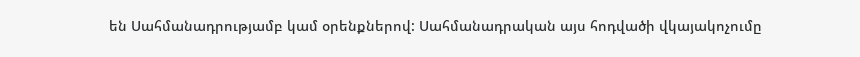են Սահմանադրությամբ կամ օրենքներով: Սահմանադրական այս հոդվածի վկայակոչումը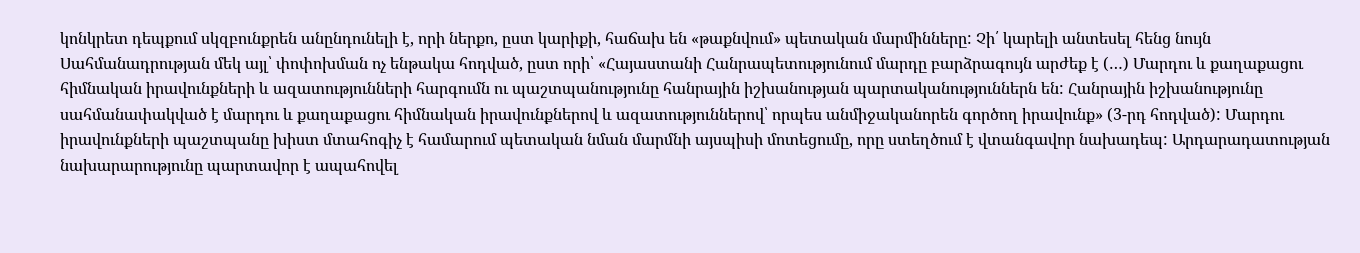կոնկրետ դեպքում սկզբունքրեն անընդունելի է, որի ներքո, ըստ կարիքի, հաճախ են «թաքնվում» պետական մարմինները: Չի՛ կարելի անտեսել հենց նույն Սահմանադրության մեկ այլ՝ փոփոխման ոչ ենթակա հոդված, ըստ որի՝ «Հայաստանի Հանրապետությունում մարդը բարձրագույն արժեք է (…) Մարդու և քաղաքացու հիմնական իրավունքների և ազատությունների հարգումն ու պաշտպանությունը հանրային իշխանության պարտականություններն են: Հանրային իշխանությունը սահմանափակված է մարդու և քաղաքացու հիմնական իրավունքներով և ազատություններով՝ որպես անմիջականորեն գործող իրավունք» (3-րդ հոդված): Մարդու իրավունքների պաշտպանը խիստ մտահոգիչ է համարում պետական նման մարմնի այսպիսի մոտեցումը, որը ստեղծում է վտանգավոր նախադեպ: Արդարադատության նախարարությունը պարտավոր է ապահովել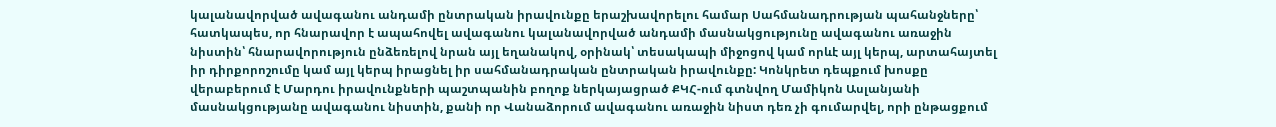կալանավորված ավագանու անդամի ընտրական իրավունքը երաշխավորելու համար Սահմանադրության պահանջները՝ հատկապես, որ հնարավոր է ապահովել ավագանու կալանավորված անդամի մասնակցությունը ավագանու առաջին նիստին՝ հնարավորություն ընձեռելով նրան այլ եղանակով, օրինակ՝ տեսակապի միջոցով կամ որևէ այլ կերպ, արտահայտել իր դիրքորոշումը կամ այլ կերպ իրացնել իր սահմանադրական ընտրական իրավունքը: Կոնկրետ դեպքում խոսքը վերաբերում է Մարդու իրավունքների պաշտպանին բողոք ներկայացրած ՔԿՀ-ում գտնվող Մամիկոն Ասլանյանի մասնակցությանը ավագանու նիստին, քանի որ Վանաձորում ավագանու առաջին նիստ դեռ չի գումարվել, որի ընթացքում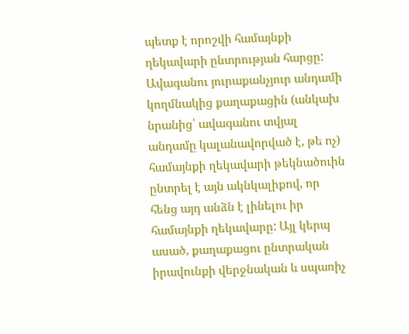պետք է որոշվի համայնքի ղեկավարի ընտրության հարցը: Ավագանու յուրաքանչյուր անդամի կողմնակից քաղաքացին (անկախ նրանից՝ ավագանու տվյալ անդամը կալանավորված է, թե ոչ) համայնքի ղեկավարի թեկնածուին ընտրել է այն ակնկալիքով, որ հենց այդ անձն է լինելու իր համայնքի ղեկավարը: Այլ կերպ ասած, քաղաքացու ընտրական իրավունքի վերջնական և սպառիչ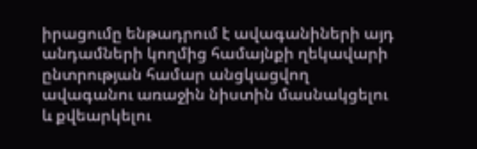իրացումը ենթադրում է ավագանիների այդ անդամների կողմից համայնքի ղեկավարի ընտրության համար անցկացվող ավագանու առաջին նիստին մասնակցելու և քվեարկելու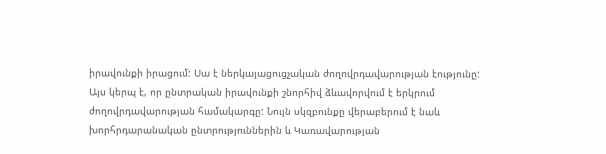իրավունքի իրացում: Սա է ներկայացուցչական ժողովրդավարության էությունը: Այս կերպ է, որ ընտրական իրավունքի շնորհիվ ձևավորվում է երկրում ժողովրդավարության համակարգը: Նույն սկզբունքը վերաբերում է նաև խորհրդարանական ընտրություններին և Կառավարության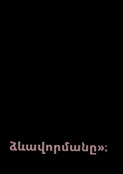ձևավորմանը»։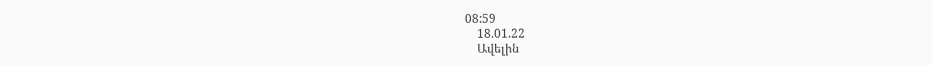08:59
    18.01.22
    Ավելին